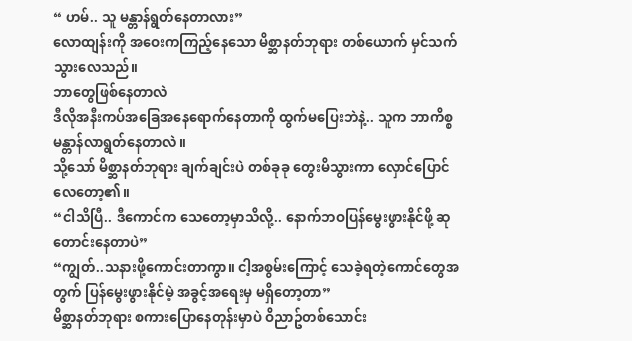“ ဟမ်.. သူ မန္တာန်ရွတ်နေတာလား”
လောထျန်းကို အဝေးကကြည့်နေသော မိစ္ဆာနတ်ဘုရား တစ်ယောက် မှင်သက်သွားလေသည်။
ဘာတွေဖြစ်နေတာလဲ
ဒီလိုအနီးကပ်အခြေအနေရောက်နေတာကို ထွက်မပြေးဘဲနဲ့.. သူက ဘာကိစ္စ မန္တာန်လာရွတ်နေတာလဲ။
သို့သော် မိစ္ဆာနတ်ဘုရား ချက်ချင်းပဲ တစ်ခုခု တွေးမိသွားကာ လှောင်ပြောင်လေတော့၏။
“ငါသိပြီ.. ဒီကောင်က သေတော့မှာသိလို့.. နောက်ဘဝပြန်မွေးဖွားနိုင်ဖို့ ဆုတောင်းနေတာပဲ”
“ကျွတ်..သနားဖို့ကောင်းတာကွာ။ ငါ့အစွမ်းကြောင့် သေခဲ့ရတဲ့ကောင်တွေအတွက် ပြန်မွေးဖွားနိုင်မဲ့ အခွင့်အရေးမှ မရှိတော့တာ”
မိစ္ဆာနတ်ဘုရား စကားပြောနေတုန်းမှာပဲ ဝိညာဥ်တစ်သောင်း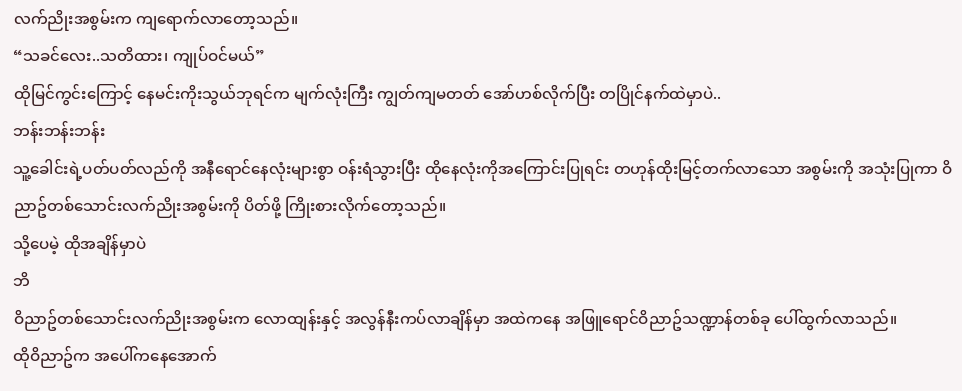လက်ညိုးအစွမ်းက ကျရောက်လာတော့သည်။
“သခင်လေး..သတိထား၊ ကျုပ်ဝင်မယ်”
ထိုမြင်ကွင်းကြောင့် နေမင်းကိုးသွယ်ဘုရင်က မျက်လုံးကြီး ကျွတ်ကျမတတ် အော်ဟစ်လိုက်ပြီး တပြိုင်နက်ထဲမှာပဲ..
ဘန်းဘန်းဘန်း
သူ့ခေါင်းရဲ့ပတ်ပတ်လည်ကို အနီရောင်နေလုံးများစွာ ဝန်းရံသွားပြီး ထိုနေလုံးကိုအကြောင်းပြုရင်း တဟုန်ထိုးမြင့်တက်လာသော အစွမ်းကို အသုံးပြုကာ ဝိညာဥ်တစ်သောင်းလက်ညိုးအစွမ်းကို ပိတ်ဖို့ ကြိုးစားလိုက်တော့သည်။
သို့ပေမဲ့ ထိုအချိန်မှာပဲ
ဘိ
ဝိညာဥ်တစ်သောင်းလက်ညိုးအစွမ်းက လောထျန်းနှင့် အလွန်နီးကပ်လာချိန်မှာ အထဲကနေ အဖြူရောင်ဝိညာဥ်သဏ္ဍာန်တစ်ခု ပေါ်ထွက်လာသည်။
ထိုဝိညာဥ်က အပေါ်ကနေအောက်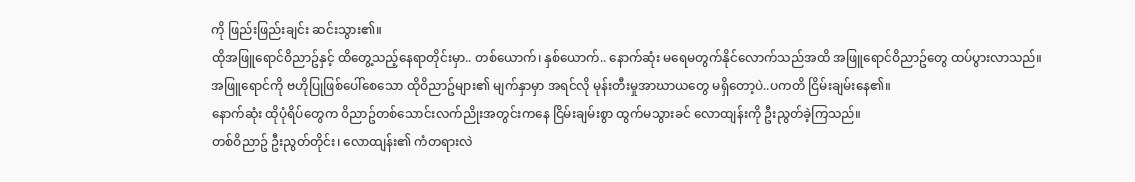ကို ဖြည်းဖြည်းချင်း ဆင်းသွား၏။
ထိုအဖြူရောင်ဝိညာဥ်နှင့် ထိတွေ့သည့်နေရာတိုင်းမှာ.. တစ်ယောက်၊ နှစ်ယောက်.. နောက်ဆုံး မရေမတွက်နိုင်လောက်သည်အထိ အဖြူရောင်ဝိညာဥ်တွေ ထပ်ပွားလာသည်။
အဖြူရောင်ကို ဗဟိုပြုဖြစ်ပေါ်စေသော ထိုဝိညာဥ်များ၏ မျက်နှာမှာ အရင်လို မုန်းတီးမှုအာဃာယတွေ မရှိတော့ပဲ..ပကတိ ငြိမ်းချမ်းနေ၏။
နောက်ဆုံး ထိုပုံရိပ်တွေက ဝိညာဥ်တစ်သောင်းလက်ညိုးအတွင်းကနေ ငြိမ်းချမ်းစွာ ထွက်မသွားခင် လောထျန်းကို ဦးညွတ်ခဲ့ကြသည်။
တစ်ဝိညာဥ် ဦးညွတ်တိုင်း၊ လောထျန်း၏ ကံတရားလဲ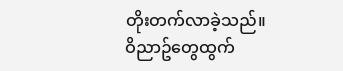တိုးတက်လာခဲ့သည်။
ဝိညာဥ်တွေထွက်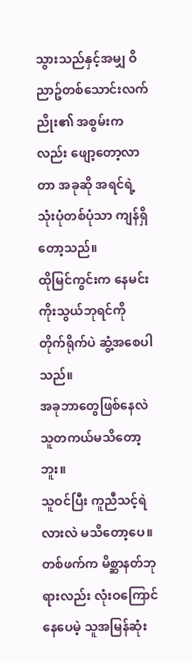သွားသည်နှင့်အမျှ ဝိညာဥ်တစ်သောင်းလက်ညိုး၏ အစွမ်းကလည်း ဖျော့တော့လာတာ အခုဆို အရင်ရဲ့ သုံးပုံတစ်ပုံသာ ကျန်ရှိတော့သည်။
ထိုမြင်ကွင်းက နေမင်းကိုးသွယ်ဘုရင်ကို တိုက်ရိုက်ပဲ ဆွံ့အစေပါသည်။
အခုဘာတွေဖြစ်နေလဲ သူတကယ်မသိတော့ဘူး။
သူဝင်ပြီး ကူညီသင့်ရဲလားလဲ မသိတော့ပေ။
တစ်ဖက်က မိစ္ဆာနတ်ဘုရားလည်း လုံးဝကြောင်နေပေမဲ့ သူအမြန်ဆုံး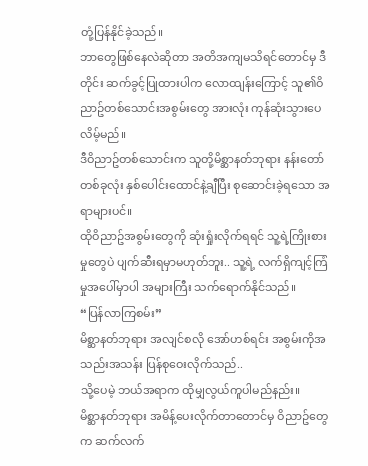တုံ့ပြန်နိုင်ခဲ့သည်။
ဘာတွေဖြစ်နေလဲဆိုတာ အတိအကျမသိရင်တောင်မှ ဒီတိုင်း ဆက်ခွင့်ပြုထားပါက လောထျန်းကြောင့် သူ၏ဝိညာဥ်တစ်သောင်းအစွမ်းတွေ အားလုံး ကုန်ဆုံးသွားပေလိမ့်မည်။
ဒီဝိညာဥ်တစ်သောင်းက သူတို့မိစ္ဆာနတ်ဘုရား နန်းတော်တစ်ခုလုံး နှစ်ပေါင်းထောင်နဲ့ချီပြီး စုဆောင်းခဲ့ရသော အရာများပင်။
ထိုဝိညာဥ်အစွမ်းတွေကို ဆုံးရှုံးလိုက်ရရင် သူ့ရဲ့ကြိုးစားမှုတွေပဲ ပျက်ဆီးရမှာမဟုတ်ဘူး.. သူ့ရဲ့ လက်ရှိကျင့်ကြံမှုအပေါ်မှာပါ အများကြီး သက်ရောက်နိုင်သည်။
“ပြန်လာကြစမ်း”
မိစ္ဆာနတ်ဘုရား အလျင်စလို အော်ဟစ်ရင်း အစွမ်းကိုအသည်းအသန်း ပြန်စုဝေးလိုက်သည်..
သို့ပေမဲ့ ဘယ်အရာက ထိုမျှလွယ်ကူပါမည်နည်း။
မိစ္ဆာနတ်ဘုရား အမိန့်ပေးလိုက်တာတောင်မှ ဝိညာဥ်တွေက ဆက်လက်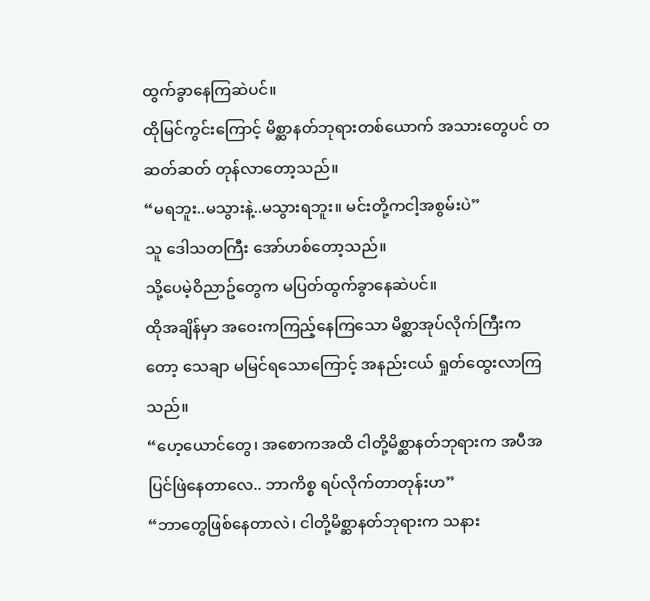ထွက်ခွာနေကြဆဲပင်။
ထိုမြင်ကွင်းကြောင့် မိစ္ဆာနတ်ဘုရားတစ်ယောက် အသားတွေပင် တဆတ်ဆတ် တုန်လာတော့သည်။
“မရဘူး..မသွားနဲ့..မသွားရဘူး။ မင်းတို့ကငါ့အစွမ်းပဲ”
သူ ဒေါသတကြီး အော်ဟစ်တော့သည်။
သို့ပေမဲ့ဝိညာဥ်တွေက မပြတ်ထွက်ခွာနေဆဲပင်။
ထိုအချိန်မှာ အဝေးကကြည့်နေကြသော မိစ္ဆာအုပ်လိုက်ကြီးကတော့ သေချာ မမြင်ရသောကြောင့် အနည်းငယ် ရှုတ်ထွေးလာကြသည်။
“ဟေ့ယောင်တွေ၊ အစောကအထိ ငါတို့မိစ္ဆာနတ်ဘုရားက အပီအပြင်ဖြဲနေတာလေ.. ဘာကိစ္စ ရပ်လိုက်တာတုန်းဟ”
“ဘာတွေဖြစ်နေတာလဲ၊ ငါတို့မိစ္ဆာနတ်ဘုရားက သနား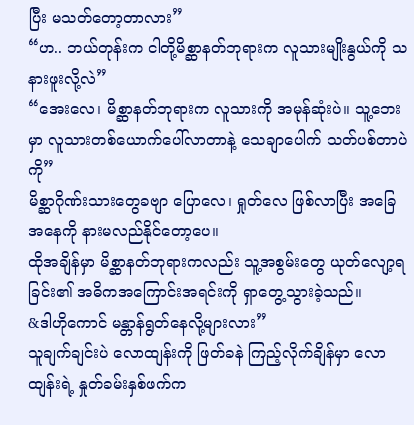ပြီး မသတ်တော့တာလား”
“ဟ.. ဘယ်တုန်းက ငါတို့မိစ္ဆာနတ်ဘုရားက လူသားမျိုးနွယ်ကို သနားဖူးလို့လဲ”
“အေးလေ၊ မိစ္ဆာနတ်ဘုရားက လူသားကို အမုန်ဆုံးပဲ။ သူ့ဘေးမှာ လူသားတစ်ယောက်ပေါ်လာတာနဲ့ သေချာပေါက် သတ်ပစ်တာပဲကို”
မိစ္ဆာဂိုဏ်းသားတွေခဗျာ ပြောလေ၊ ရှုတ်လေ ဖြစ်လာပြီး အခြေအနေကို နားမလည်နိုင်တော့ပေ။
ထိုအချိန်မှာ မိစ္ဆာနတ်ဘုရားကလည်း သူ့အစွမ်းတွေ ယုတ်လျော့ရခြင်း၏ အဓိကအကြောင်းအရင်းကို ရှာတွေ့သွားခဲ့သည်။
&ဒါဟိုကောင် မန္တာန်ရွတ်နေလို့များလား”
သူချက်ချင်းပဲ လောထျန်းကို ဖြတ်ခနဲ ကြည့်လိုက်ချိန်မှာ လောထျန်းရဲ့ နှုတ်ခမ်းနှစ်ဖက်က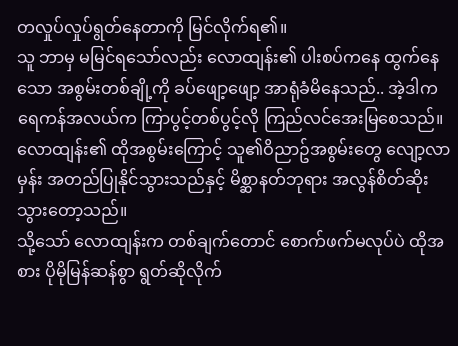တလှုပ်လှုပ်ရွတ်နေတာကို မြင်လိုက်ရ၏။
သူ ဘာမှ မမြင်ရသော်လည်း လောထျန်း၏ ပါးစပ်ကနေ ထွက်နေသော အစွမ်းတစ်ချို့ကို ခပ်ဖျော့ဖျော့ အာရုံခံမိနေသည်.. အဲ့ဒါက ရေကန်အလယ်က ကြာပွင့်တစ်ပွင့်လို ကြည်လင်အေးမြစေသည်။
လောထျန်း၏ ထိုအစွမ်းကြောင့် သူ၏ဝိညာဥ်အစွမ်းတွေ လျော့လာမှန်း အတည်ပြုနိုင်သွားသည်နှင့် မိစ္ဆာနတ်ဘုရား အလွန်စိတ်ဆိုးသွားတော့သည်။
သို့သော် လောထျန်းက တစ်ချက်တောင် စောက်ဖက်မလုပ်ပဲ ထိုအစား ပိုမိုမြန်ဆန်စွာ ရွတ်ဆိုလိုက်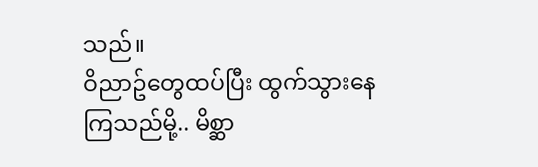သည်။
ဝိညာဥ်တွေထပ်ပြီး ထွက်သွားနေကြသည်မို့.. မိစ္ဆာ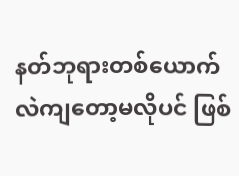နတ်ဘုရားတစ်ယောက် လဲကျတော့မလိုပင် ဖြစ်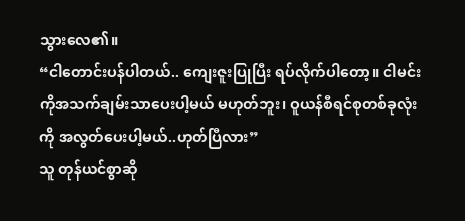သွားလေ၏။
“ငါတောင်းပန်ပါတယ်.. ကျေးဇူးပြုပြီး ရပ်လိုက်ပါတော့။ ငါမင်းကိုအသက်ချမ်းသာပေးပါ့မယ် မဟုတ်ဘူး၊ ဝူယန်စီရင်စုတစ်ခုလုံးကို အလွတ်ပေးပါ့မယ်..ဟုတ်ပြီလား”
သူ တုန်ယင်စွာဆို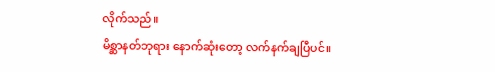လိုက်သည်။
မိစ္ဆာနတ်ဘုရား နောက်ဆုံးတော့ လက်နက်ချပြီပင်။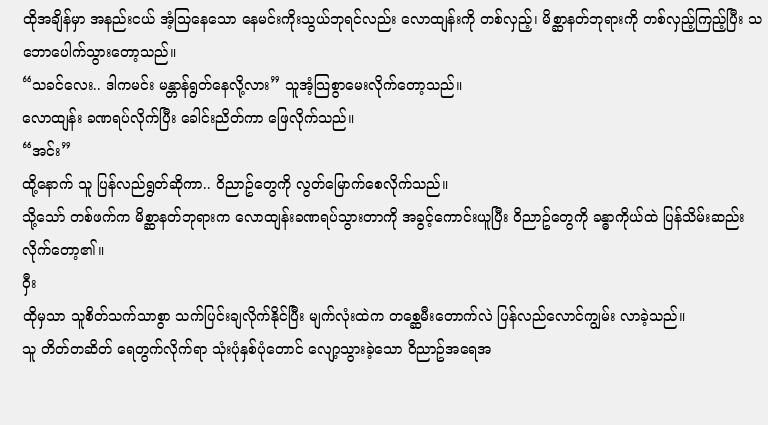ထိုအချိန်မှာ အနည်းငယ် အံ့သြနေသော နေမင်းကိုးသွယ်ဘုရင်လည်း လောထျန်းကို တစ်လှည့်၊ မိစ္ဆာနတ်ဘုရားကို တစ်လှည့်ကြည့်ပြီး သဘောပေါက်သွားတော့သည်။
“သခင်လေး.. ဒါကမင်း မန္တာန်ရွတ်နေလို့လား” သူအံ့သြစွာမေးလိုက်တော့သည်။
လောထျန်း ခဏရပ်လိုက်ပြီး ခေါင်းညိတ်ကာ ဖြေလိုက်သည်။
“အင်း”
ထို့နောက် သူ ပြန်လည်ရွတ်ဆိုကာ.. ဝိညာဥ်တွေကို လွတ်မြောက်စေလိုက်သည်။
သို့သော် တစ်ဖက်က မိစ္ဆာနတ်ဘုရားက လောထျန်းခဏရပ်သွားတာကို အခွင့်ကောင်းယူပြီး ဝိညာဥ်တွေကို ခန္ဓာကိုယ်ထဲ ပြန်သိမ်းဆည်းလိုက်တော့၏။
ဝှီး
ထိုမှသာ သူစိတ်သက်သာစွာ သက်ပြင်းချလိုက်နိုင်ပြီး မျက်လုံးထဲက တစ္ဆေမီးတောက်လဲ ပြန်လည်လောင်ကျွမ်း လာခဲ့သည်။
သူ တိတ်တဆိတ် ရေတွက်လိုက်ရာ သုံးပုံနှစ်ပုံတောင် လျော့သွားခဲ့သော ဝိညာဥ်အရေအ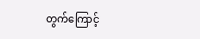တွက်ကြောင့်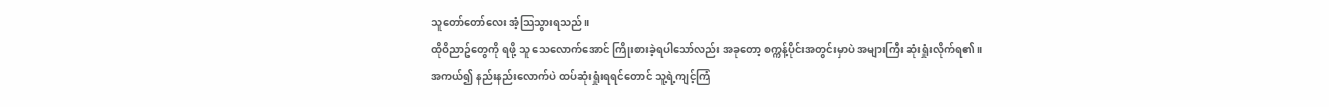သူတော်တော်လေး အံ့သြသွားရသည်။
ထိုဝိညာဥ်တွေကို ရဖို့ သူ သေလောက်အောင် ကြိုးစားခဲ့ရပါသော်လည်း အခုတော့ စက္ကန့်ပိုင်းအတွင်းမှာပဲ အများကြီး ဆုံးရှုံးလိုက်ရ၏။
အကယ်၍ နည်းနည်းလောက်ပဲ ထပ်ဆုံးရှုံးရရင်တောင် သူ့ရဲ့ကျင့်ကြံ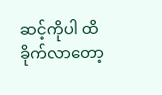ဆင့်ကိုပါ ထိခိုက်လာတော့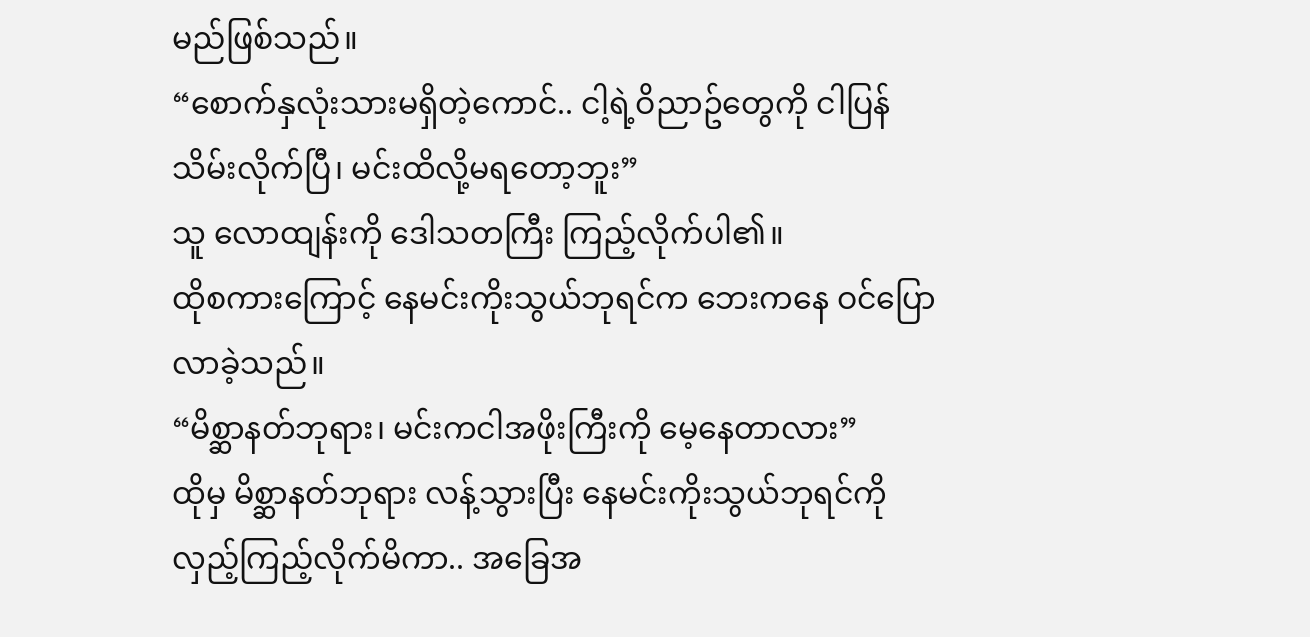မည်ဖြစ်သည်။
“စောက်နှလုံးသားမရှိတဲ့ကောင်.. ငါ့ရဲ့ဝိညာဥ်တွေကို ငါပြန်သိမ်းလိုက်ပြီ၊ မင်းထိလို့မရတော့ဘူး”
သူ လောထျန်းကို ဒေါသတကြီး ကြည့်လိုက်ပါ၏။
ထိုစကားကြောင့် နေမင်းကိုးသွယ်ဘုရင်က ဘေးကနေ ဝင်ပြောလာခဲ့သည်။
“မိစ္ဆာနတ်ဘုရား၊ မင်းကငါအဖိုးကြီးကို မေ့နေတာလား”
ထိုမှ မိစ္ဆာနတ်ဘုရား လန့်သွားပြီး နေမင်းကိုးသွယ်ဘုရင်ကို လှည့်ကြည့်လိုက်မိကာ.. အခြေအ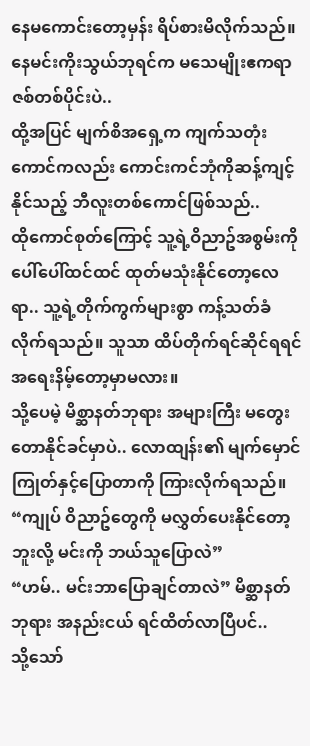နေမကောင်းတော့မှန်း ရိပ်စားမိလိုက်သည်။
နေမင်းကိုးသွယ်ဘုရင်က မသေမျိုးဧကရာဇစ်တစ်ပိုင်းပဲ..
ထို့အပြင် မျက်စိအရှေ့က ကျက်သတုံးကောင်ကလည်း ကောင်းကင်ဘုံကိုဆန့်ကျင့်နိုင်သည့် ဘီလူးတစ်ကောင်ဖြစ်သည်..
ထိုကောင်စုတ်ကြောင့် သူ့ရဲ့ဝိညာဥ်အစွမ်းကို ပေါ်ပေါ်ထင်ထင် ထုတ်မသုံးနိုင်တော့လေရာ.. သူ့ရဲ့တိုက်ကွက်များစွာ ကန့်သတ်ခံလိုက်ရသည်။ သူသာ ထိပ်တိုက်ရင်ဆိုင်ရရင် အရေးနိမ့်တော့မှာမလား။
သို့ပေမဲ့ မိစ္ဆာနတ်ဘုရား အများကြီး မတွေးတောနိုင်ခင်မှာပဲ.. လောထျန်း၏ မျက်မှောင်ကြုတ်နှင့်ပြောတာကို ကြားလိုက်ရသည်။
“ကျုပ် ဝိညာဥ်တွေကို မလွှတ်ပေးနိုင်တော့ဘူးလို့ မင်းကို ဘယ်သူပြောလဲ”
“ဟမ်.. မင်းဘာပြောချင်တာလဲ” မိစ္ဆာနတ်ဘုရား အနည်းငယ် ရင်ထိတ်လာပြီပင်..
သို့သော်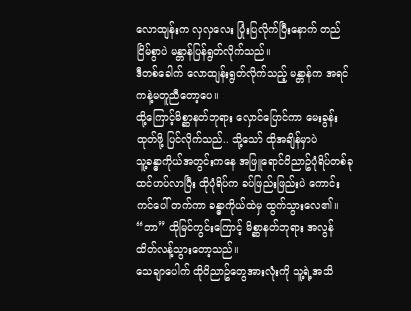လောထျန်းက လှလှလေး ပြုံးပြလိုက်ပြီးနောက် တည်ငြိမ်စွာပဲ မန္တာန်ပြန်ရွတ်လိုက်သည်။
ဒီတစ်ခေါက် လောထျန်းရွတ်လိုက်သည့် မန္တာန်က အရင်ကနဲ့မတူညီတော့ပေ။
ထို့ကြောင့်မိစ္ဆာနတ်ဘုရား လှောင်ပြောင်ကာ မေးခွန်းထုတ်ဖို့ ပြင်လိုက်သည်.. သို့သော် ထိုအချိန်မှာပဲ
သူ့ခန္ဓာကိုယ်အတွင်းကနေ အဖြူရောင်ဝိညာဥ်ပုံရိပ်တစ်ခု ထင်ဟပ်လာပြီး ထိုပုံရိပ်က ခပ်ဖြည်းဖြည်းပဲ ကောင်းကင်ပေါ် တက်ကာ ခန္ဓာကိုယ်ထဲမှ ထွက်သွားလေ၏။
“ဘာ” ထိုမြင်ကွင်းကြောင့် မိစ္ဆာနတ်ဘုရား အလွန်ထိတ်လန့်သွားတော့သည်။
သေချာပေါက် ထိုဝိညာဥ်တွေအားလုံးကို သူ့ရဲ့အသိ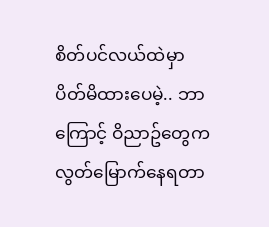စိတ်ပင်လယ်ထဲမှာ ပိတ်မိထားပေမဲ့.. ဘာကြောင့် ဝိညာဥ်တွေက လွတ်မြောက်နေရတာ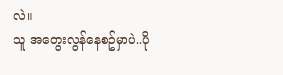လဲ။
သူ အတွေးလွန်နေစဥ်မှာပဲ..ပို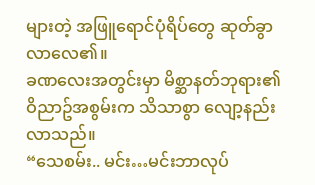များတဲ့ အဖြူရောင်ပုံရိပ်တွေ ဆုတ်ခွာလာလေ၏။
ခဏလေးအတွင်းမှာ မိစ္ဆာနတ်ဘုရား၏ ဝိညာဥ်အစွမ်းက သိသာစွာ လျော့နည်းလာသည်။
“သေစမ်း.. မင်း…မင်းဘာလုပ်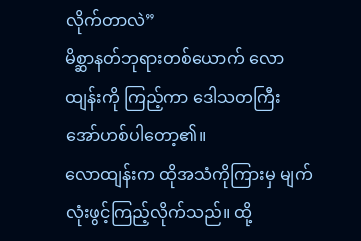လိုက်တာလဲ”
မိစ္ဆာနတ်ဘုရားတစ်ယောက် လောထျန်းကို ကြည့်ကာ ဒေါသတကြီး အော်ဟစ်ပါတော့၏။
လောထျန်းက ထိုအသံကိုကြားမှ မျက်လုံးဖွင့်ကြည့်လိုက်သည်။ ထို့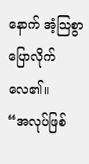နောက် အံ့သြစွာ ပြောလိုက်လေ၏။
“အလုပ်ဖြစ်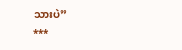သားပဲ”
***